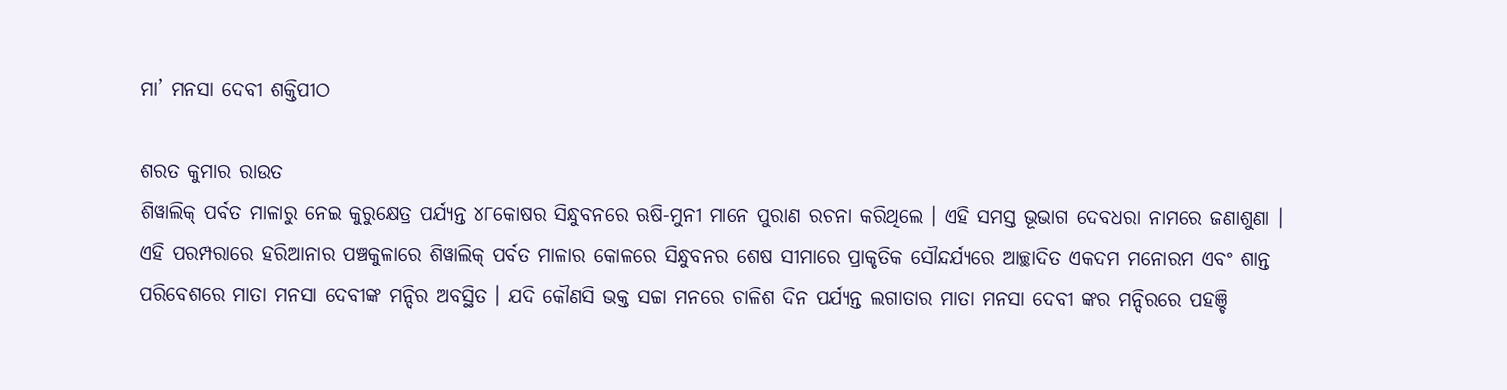ମା’ ମନସା ଦେବୀ ଶକ୍ତିପୀଠ

ଶରତ କୁମାର ରାଉତ
ଶିୱାଲିକ୍ ପର୍ବତ ମାଳାରୁ ନେଇ କୁରୁକ୍ଷେତ୍ର ପର୍ଯ୍ୟନ୍ତ ୪୮କୋଷର ସିନ୍ଧୁବନରେ ଋଷି-ମୁନୀ ମାନେ ପୁରାଣ ରଚନା କରିଥିଲେ । ଏହି ସମସ୍ତ ଭୂଭାଗ ଦେବଧରା ନାମରେ ଜଣାଶୁଣା ।
ଏହି ପରମ୍ପରାରେ ହରିଆନାର ପଞ୍ଚକୁଳାରେ ଶିୱାଲିକ୍ ପର୍ବତ ମାଳାର କୋଳରେ ସିନ୍ଧୁବନର ଶେଷ ସୀମାରେ ପ୍ରାକୃତିକ ସୌନ୍ଦର୍ଯ୍ୟରେ ଆଚ୍ଛାଦିତ ଏକଦମ ମନୋରମ ଏବଂ ଶାନ୍ତ ପରିବେଶରେ ମାତା ମନସା ଦେବୀଙ୍କ ମନ୍ଦିର ଅବସ୍ଥିତ । ଯଦି କୌଣସି ଭକ୍ତ ସଚ୍ଚା ମନରେ ଚାଳିଶ ଦିନ ପର୍ଯ୍ୟନ୍ତ ଲଗାତାର ମାତା ମନସା ଦେବୀ ଙ୍କର ମନ୍ଦିରରେ ପହଞ୍ଚି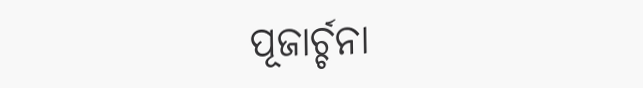ପୂଜାର୍ଚ୍ଚନା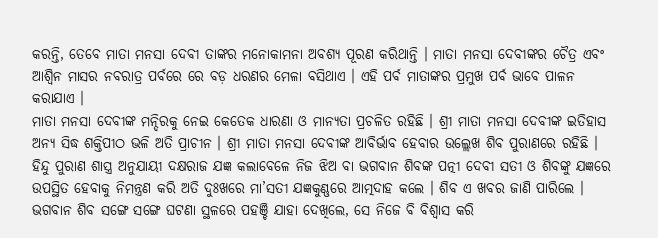କରନ୍ତି, ତେବେ ମାତା ମନସା ଦେବୀ ତାଙ୍କର ମନୋକାମନା ଅବଶ୍ୟ ପୂରଣ କରିଥାନ୍ତି । ମାତା ମନସା ଦେବୀଙ୍କର ଚୈତ୍ର ଏବଂ ଆଶ୍ୱିନ ମାସର ନବରାତ୍ର ପର୍ବରେ ରେ ବଡ଼ ଧରଣର ମେଳା ବସିଥାଏ । ଏହି ପର୍ବ ମାତାଙ୍କର ପ୍ରମୁଖ ପର୍ବ ଭାବେ ପାଳନ କରାଯାଏ ।
ମାତା ମନସା ଦେବୀଙ୍କ ମନ୍ଦିରକୁ ନେଇ କେତେକ ଧାରଣା ଓ ମାନ୍ୟତା ପ୍ରଚଳିତ ରହିଛି । ଶ୍ରୀ ମାତା ମନସା ଦେବୀଙ୍କ ଇତିହାସ ଅନ୍ୟ ସିଦ୍ଧ ଶକ୍ତିପୀଠ ଭଳି ଅତି ପ୍ରାଚୀନ । ଶ୍ରୀ ମାତା ମନସା ଦେବୀଙ୍କ ଆବିର୍ଭାବ ହେବାର ଉଲ୍ଲେଖ ଶିବ ପୁରାଣରେ ରହିଛି ।
ହିନ୍ଦୁ ପୁରାଣ ଶାସ୍ତ୍ର ଅନୁଯାୟୀ ଦକ୍ଷରାଜ ଯଜ୍ଞ କଲାବେଳେ ନିଜ ଝିଅ ବା ଭଗବାନ ଶିବଙ୍କ ପତ୍ନୀ ଦେବୀ ସତୀ ଓ ଶିବଙ୍କୁ ଯଜ୍ଞରେ ଉପସ୍ଥିତ ହେବାକୁ ନିମନ୍ତ୍ରଣ କରି ଅତି ଦୁଃଖରେ ମା’ସତୀ ଯଜ୍ଞକୁଣ୍ଣରେ ଆତ୍ମଦାହ କଲେ । ଶିବ ଏ ଖବର ଜାଣି ପାରିଲେ । ଭଗବାନ ଶିବ ସଙ୍ଗେ ସଙ୍ଗେ ଘଟଣା ସ୍ଥଳରେ ପହଞ୍ଚି ଯାହା ଦେଖିଲେ, ସେ ନିଜେ ବି ବିଶ୍ୱାସ କରି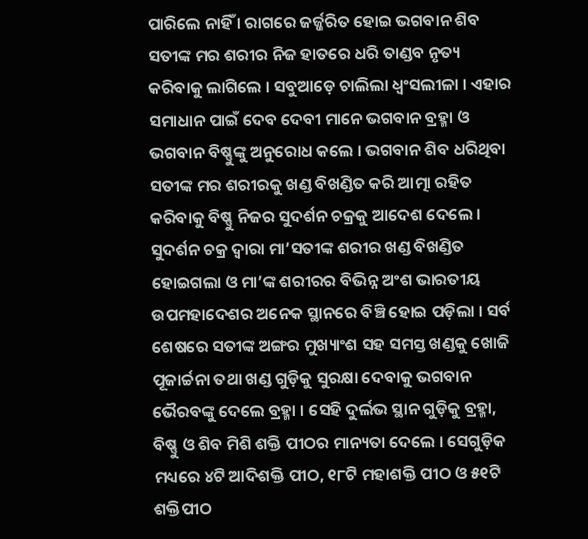ପାରିଲେ ନାହିଁ । ରାଗରେ ଜର୍ଜ୍ଜରିତ ହୋଇ ଭଗବାନ ଶିବ ସତୀଙ୍କ ମର ଶରୀର ନିଜ ହାତରେ ଧରି ତାଣ୍ଡବ ନୃତ୍ୟ କରିବାକୁ ଲାଗିଲେ । ସବୁଆଡ଼େ ଚାଲିଲା ଧ୍ୱଂସଲୀଳା । ଏହାର ସମାଧାନ ପାଇଁ ଦେବ ଦେବୀ ମାନେ ଭଗବାନ ବ୍ରହ୍ମା ଓ ଭଗବାନ ବିଷ୍ଣୁଙ୍କୁ ଅନୁରୋଧ କଲେ । ଭଗବାନ ଶିବ ଧରିଥିବା ସତୀଙ୍କ ମର ଶରୀରକୁ ଖଣ୍ଡ ବିଖଣ୍ଡିତ କରି ଆତ୍ମା ରହିତ କରିବାକୁ ବିଷ୍ଣୁ ନିଜର ସୁଦର୍ଶନ ଚକ୍ରକୁ ଆଦେଶ ଦେଲେ । ସୁଦର୍ଶନ ଚକ୍ର ଦ୍ୱାରା ମା’ସତୀଙ୍କ ଶରୀର ଖଣ୍ଡ ବିଖଣ୍ଡିତ ହୋଇଗଲା ଓ ମା’ଙ୍କ ଶରୀରର ବିଭିନ୍ନ ଅଂଶ ଭାରତୀୟ ଉପମହାଦେଶର ଅନେକ ସ୍ଥାନରେ ବିଞ୍ଚି ହୋଇ ପଡ଼ିଲା । ସର୍ବ ଶେଷରେ ସତୀଙ୍କ ଅଙ୍ଗର ମୁଖ୍ୟାଂଶ ସହ ସମସ୍ତ ଖଣ୍ଡକୁ ଖୋଜି ପୂଜାର୍ଚ୍ଚନା ତଥା ଖଣ୍ଡ ଗୁଡ଼ିକୁ ସୁରକ୍ଷା ଦେବାକୁ ଭଗବାନ ଭୈରବଙ୍କୁ ଦେଲେ ବ୍ରହ୍ମା । ସେହି ଦୁର୍ଲଭ ସ୍ଥାନ ଗୁଡ଼ିକୁ ବ୍ରହ୍ମା, ବିଷ୍ଣୁ ଓ ଶିବ ମିଶି ଶକ୍ତି ପୀଠର ମାନ୍ୟତା ଦେଲେ । ସେଗୁଡ଼ିକ ମଧ୍ୟରେ ୪ଟି ଆଦିଶକ୍ତି ପୀଠ, ୧୮ଟି ମହାଶକ୍ତି ପୀଠ ଓ ୫୧ଟି ଶକ୍ତିପୀଠ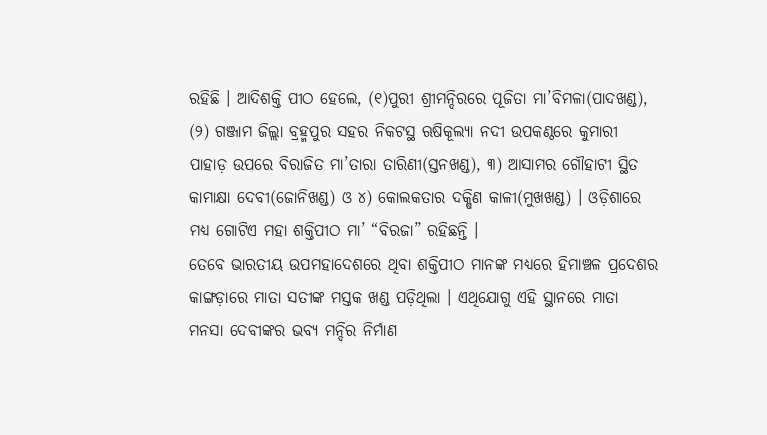ରହିଛି । ଆଦିଶକ୍ତି ପୀଠ ହେଲେ, (୧)ପୁରୀ ଶ୍ରୀମନ୍ଦିରରେ ପୂଜିତା ମା’ବିମଳା(ପାଦଖଣ୍ଡ), (୨) ଗଞ୍ଜାମ ଜିଲ୍ଲା ବ୍ରହ୍ମପୁର ସହର ନିକଟସ୍ଥ ଋଷିକୂଲ୍ୟା ନଦୀ ଉପକଣ୍ଠରେ କୁମାରୀ ପାହାଡ଼ ଉପରେ ବିରାଜିତ ମା’ତାରା ତାରିଣୀ(ସ୍ତନଖଣ୍ଡ), ୩) ଆସାମର ଗୌହାଟୀ ସ୍ଥିତ କାମାକ୍ଷା ଦେବୀ(ଜୋନିଖଣ୍ଡ) ଓ ୪) କୋଲକତାର ଦକ୍ଷିଣ କାଳୀ(ମୁଖଖଣ୍ଡ) । ଓଡ଼ିଶାରେ ମଧ୍ୟ ଗୋଟିଏ ମହା ଶକ୍ତିପୀଠ ମା’ “ବିରଜା” ରହିଛନ୍ତି ।
ତେବେ ଭାରତୀୟ ଉପମହାଦେଶରେ ଥିବା ଶକ୍ତିପୀଠ ମାନଙ୍କ ମଧ୍ୟରେ ହିମାଞ୍ଚଳ ପ୍ରଦେଶର କାଙ୍ଗଡ଼ାରେ ମାତା ସତୀଙ୍କ ମସ୍ତକ ଖଣ୍ଡ ପଡ଼ିଥିଲା । ଏଥିଯୋଗୁ ଏହି ସ୍ଥାନରେ ମାତା ମନସା ଦେବୀଙ୍କର ଭବ୍ୟ ମନ୍ଦିର ନିର୍ମାଣ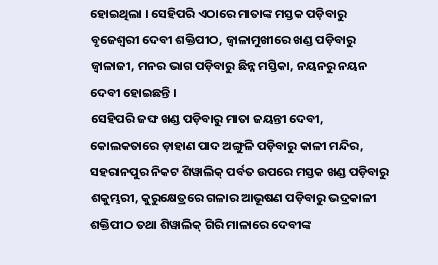ହୋଇଥିଲା । ସେହିପରି ଏଠାରେ ମାତାଙ୍କ ମସ୍ତକ ପଡ଼ିବାରୁ ବୃଜେଶ୍ୱରୀ ଦେବୀ ଶକ୍ତିପୀଠ, ଜ୍ୱାଳାମୁଖୀରେ ଖଣ୍ଡ ପଡ଼ିବାରୁ ଜ୍ୱାଳାଜୀ, ମନର ଭାଗ ପଡ଼ିବାରୁ ଛିନ୍ନ ମସ୍ତିକା, ନୟନରୁ ନୟନ ଦେବୀ ହୋଇଛନ୍ତି ।
ସେହିପରି ଜଙ୍ଘ ଖଣ୍ଡ ପଡ଼ିବାରୁ ମାତା ଜୟନ୍ତୀ ଦେବୀ, କୋଲକତାରେ ଡ଼ାହାଣ ପାଦ ଅଙ୍ଗୁଳି ପଡ଼ିବାରୁ କାଳୀ ମନ୍ଦିର, ସହରାନପୁର ନିକଟ ଶିୱାଲିକ୍ ପର୍ବତ ଉପରେ ମସ୍ତକ ଖଣ୍ଡ ପଡ଼ିବାରୁ ଶକୁମ୍ଭରୀ, କୁରୁକ୍ଷେତ୍ରରେ ଗଳାର ଆଭୂଷଣ ପଡ଼ିବାରୁ ଭଦ୍ରକାଳୀ ଶକ୍ତିପୀଠ ତଥା ଶିୱାଲିକ୍ ଗିରି ମାଳାରେ ଦେବୀଙ୍କ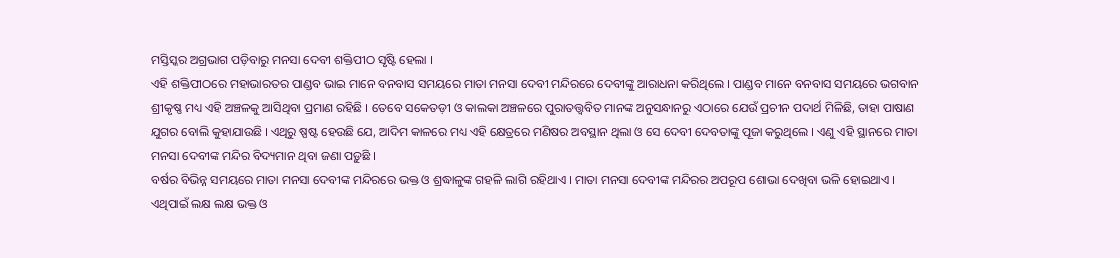ମସ୍ତିସ୍କର ଅଗ୍ରଭାଗ ପଡ଼ିବାରୁ ମନସା ଦେବୀ ଶକ୍ତିପୀଠ ସୃଷ୍ଟି ହେଲା ।
ଏହି ଶକ୍ତିପୀଠରେ ମହାଭାରତର ପାଣ୍ଡବ ଭାଇ ମାନେ ବନବାସ ସମୟରେ ମାତା ମନସା ଦେବୀ ମନ୍ଦିରରେ ଦେବୀଙ୍କୁ ଆରାଧନା କରିଥିଲେ । ପାଣ୍ଡବ ମାନେ ବନବାସ ସମୟରେ ଭଗବାନ ଶ୍ରୀକୃଷ୍ଣ ମଧ୍ୟ ଏହି ଅଞ୍ଚଳକୁ ଆସିଥିବା ପ୍ରମାଣ ରହିଛି । ତେବେ ସକେତଡ଼ୀ ଓ କାଲକା ଅଞ୍ଚଳରେ ପୁରାତତ୍ତ୍ୱବିତ ମାନଙ୍କ ଅନୁସନ୍ଧାନରୁ ଏଠାରେ ଯେଉଁ ପ୍ରଚୀନ ପଦାର୍ଥ ମିଳିଛି, ତାହା ପାଷାଣ ଯୁଗର ବୋଲି କୁହାଯାଉଛି । ଏଥିରୁ ଷ୍ପଷ୍ଟ ହେଉଛି ଯେ, ଆଦିମ କାଳରେ ମଧ୍ୟ ଏହି କ୍ଷେତ୍ରରେ ମଣିଷର ଅବସ୍ଥାନ ଥିଲା ଓ ସେ ଦେବୀ ଦେବତାଙ୍କୁ ପୂଜା କରୁଥିଲେ । ଏଣୁ ଏହି ସ୍ଥାନରେ ମାତା ମନସା ଦେବୀଙ୍କ ମନ୍ଦିର ବିଦ୍ୟମାନ ଥିବା ଜଣା ପଡ଼ୁଛି ।
ବର୍ଷର ବିଭିନ୍ନ ସମୟରେ ମାତା ମନସା ଦେବୀଙ୍କ ମନ୍ଦିରରେ ଭକ୍ତ ଓ ଶ୍ରଦ୍ଧାଳୁଙ୍କ ଗହଳି ଲାଗି ରହିଥାଏ । ମାତା ମନସା ଦେବୀଙ୍କ ମନ୍ଦିରର ଅପରୂପ ଶୋଭା ଦେଖିବା ଭଳି ହୋଇଥାଏ । ଏଥିପାଇଁ ଲକ୍ଷ ଲକ୍ଷ ଭକ୍ତ ଓ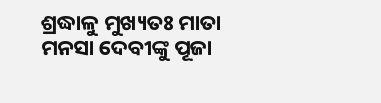ଶ୍ରଦ୍ଧାଳୁ ମୁଖ୍ୟତଃ ମାତା ମନସା ଦେବୀଙ୍କୁ ପୂଜା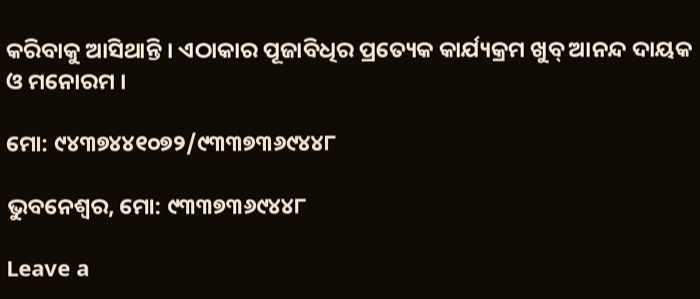କରିବାକୁ ଆସିଥାନ୍ତି । ଏଠାକାର ପୂଜାବିଧିର ପ୍ରତ୍ୟେକ କାର୍ଯ୍ୟକ୍ରମ ଖୁବ୍ ଆନନ୍ଦ ଦାୟକ ଓ ମନୋରମ ।

ମୋ: ୯୪୩୭୪୪୧୦୭୨/୯୩୩୭୩୬୯୪୪୮

ଭୁବନେଶ୍ୱର, ମୋ: ୯୩୩୭୩୬୯୪୪୮

Leave a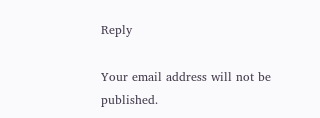Reply

Your email address will not be published.